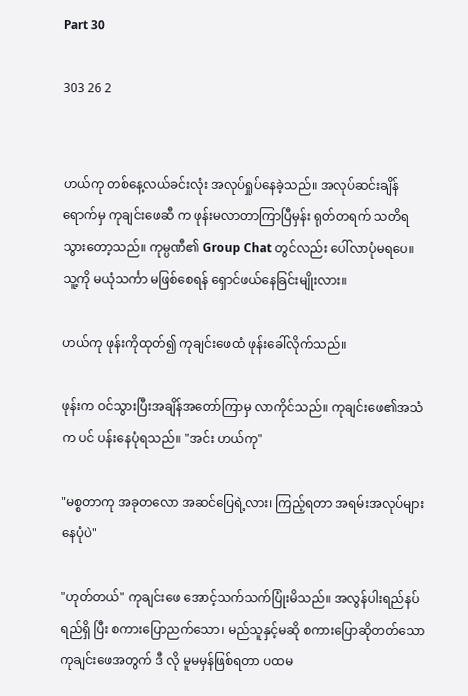Part 30

303 26 2


ဟယ်ကု တစ်နေ့လယ်ခင်းလုံး အလုပ်ရှုပ်နေခဲ့သည်။ အလုပ်ဆင်းချိန်ရောက်မှ ကုချင်းဖေဆီ က ဖုန်းမလာတာကြာပြီမှန်း ရုတ်တရက် သတိရသွားတော့သည်။ ကုမ္ပဏီ၏ Group Chat တွင်လည်း ပေါ်လာပုံမရပေ။ သူ့ကို မယုံသင်္ကာ မဖြစ်စေရန် ရှောင်ဖယ်နေခြင်းမျိုးလား။

ဟယ်ကု ဖုန်းကိုထုတ်၍ ကုချင်းဖေထံ ဖုန်းခေါ်လိုက်သည်။

ဖုန်းက ဝင်သွားပြီးအချိန်အတော်ကြာမှ လာကိုင်သည်။ ကုချင်းဖေ၏အသံက ပင် ပန်းနေပုံရသည်။ "အင်း ဟယ်ကု"

"မစ္စတာကု အခုတလော အဆင်ပြေရဲ့လား၊ ကြည့်ရတာ အရမ်းအလုပ်များနေပုံပဲ"

"ဟုတ်တယ်" ကုချင်းဖေ အောင့်သက်သက်ပြုံးမိသည်။ အလွန်ပါးရည်နပ်ရည်ရှိ ပြီး စကားပြောညက်သော၊ မည်သူနှင့်မဆို စကားပြောဆိုတတ်သော ကုချင်းဖေအတွက် ဒီ လို မူမမှန်ဖြစ်ရတာ ပထမ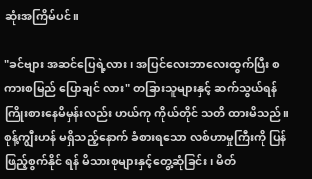ဆုံးအကြိမ်ပင်။

"ခင်ဗျား အဆင်ပြေရဲ့လား၊ အပြင်လေးဘာလေးထွက်ပြီး စကားစမြည် ပြောချင် လား" တခြားသူများနှင့် ဆက်သွယ်ရန် ကြိုးစားနေမိမှန်းလည်း ဟယ်ကု ကိုယ်တိုင် သတိ ထားမိသည်။ စုန့်ကျွီးဟန် မရှိသည့်နောက် ခံစားရသော လစ်ဟာမှုကြီးကို ပြန်ဖြည့်စွက်နိုင် ရန် မိသားစုများနှင့်တွေ့ဆုံခြင်း၊ မိတ်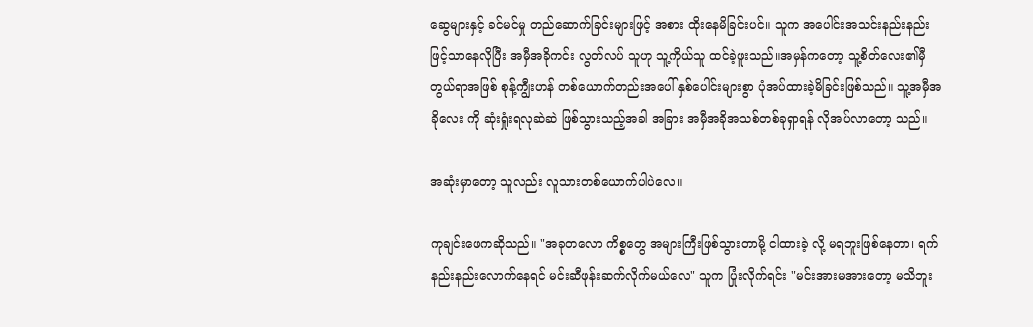ဆွေများနှင့် ခင်မင်မှု တည်ဆောက်ခြင်းများဖြင့် အစား ထိုးနေမိခြင်းပင်။ သူက အပေါင်းအသင်းနည်းနည်းဖြင့်သာနေလိုပြီး အမှီအခိုကင်း လွတ်လပ် သူဟု သူ့ကိုယ်သူ ထင်ခဲ့ဖူးသည်။အမှန်ကတော့ သူ့စိတ်လေး၏မှီတွယ်ရာအဖြစ် စုန့်ကျွီးဟန် တစ်ယောက်တည်းအပေါ် နှစ်ပေါင်းများစွာ ပုံအပ်ထားခဲ့မိခြင်းဖြစ်သည်။ သူ့အမှီအခိုလေး ကို ဆုံးရှုံးရလုဆဲဆဲ ဖြစ်သွားသည့်အခါ အခြား အမှီအခိုအသစ်တစ်ခုရှာရန် လိုအပ်လာတော့ သည်။

အဆုံးမှာတော့ သူလည်း လူသားတစ်ယောက်ပါပဲလေ။

ကုချင်းဖေကဆိုသည်။ "အခုတလော ကိစ္စတွေ အများကြီးဖြစ်သွားတာမို့ ငါထားခဲ့ လို့ မရဘူးဖြစ်နေတာ၊ ရက်နည်းနည်းလောက်နေရင် မင်းဆီဖုန်းဆက်လိုက်မယ်လေ" သူက ပြုံးလိုက်ရင်း "မင်းအားမအားတော့ မသိဘူး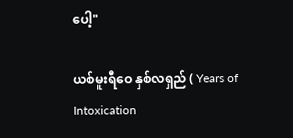ပေါ့"

ယစ်မူးရီဝေ နှစ်လရှည် ( Years of Intoxication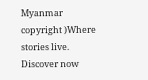Myanmar copyright )Where stories live. Discover now